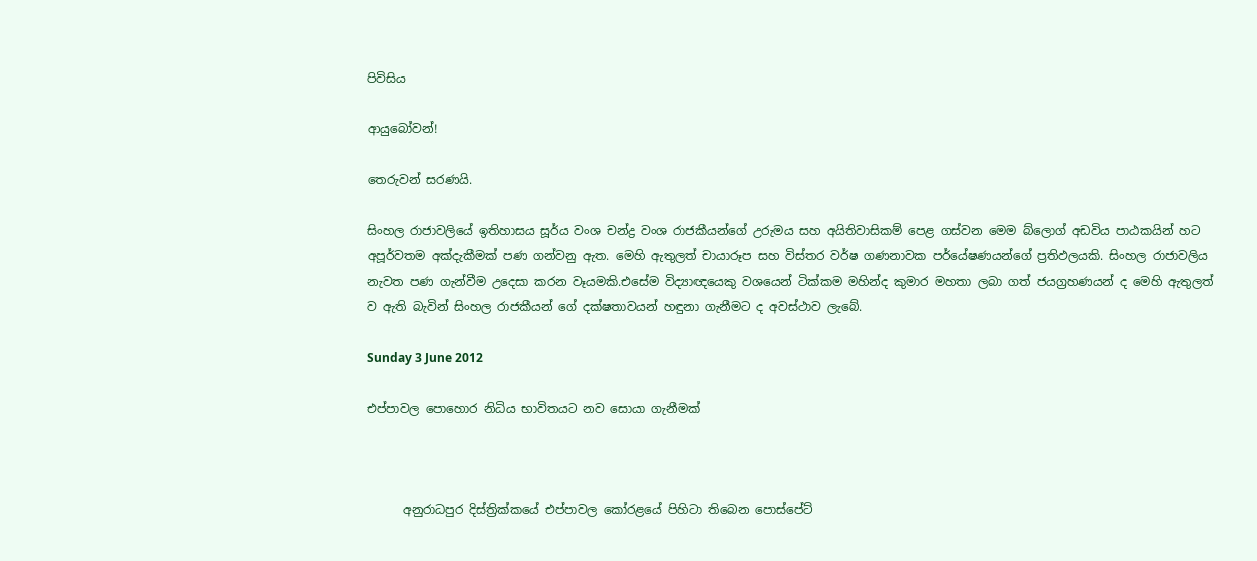පිවිසිය

ආයුබෝවන්!

තෙරුවන් සරණයි.

සිංහල රාජාවලියේ ඉතිහාසය සූර්ය වංශ චන්ද්‍ර වංශ රාජකීයන්ගේ උරුමය සහ අයිතිවාසිකම් පෙළ ගස්වන මෙම බ්ලොග් අඩවිය පාඨකයින් හට අපූර්වතම අක්දැකීමක් පණ ගන්වනු ඇත. මෙහි ඇතුලත් චායාරූප සහ විස්තර වර්ෂ ගණනාවක පර්යේෂණයන්ගේ ප්‍රතිඵලයකි. සිංහල රාජාවලිය නැවත පණ ගැන්වීම උදෙසා කරන වෑයමකි.එසේම විද්‍යාඥයෙකු වශයෙන් ටික්කම මහින්ද කුමාර මහතා ලබා ගත් ජයග්‍රහණයන් ද මෙහි ඇතුලත් ව ඇති බැවින් සිංහල රාජකීයන් ගේ දක්ෂතාවයන් හඳුනා ගැනීමට ද අවස්ථාව ලැබේ.

Sunday 3 June 2012

එප්පාවල පොහොර නිධිය භාවිතයට නව සොයා ගැනීමක්



      අනුරාධපුර දිස්ත්‍රික්කයේ එප්පාවල කෝරළයේ පිහිටා තිබෙන පොස්පේට්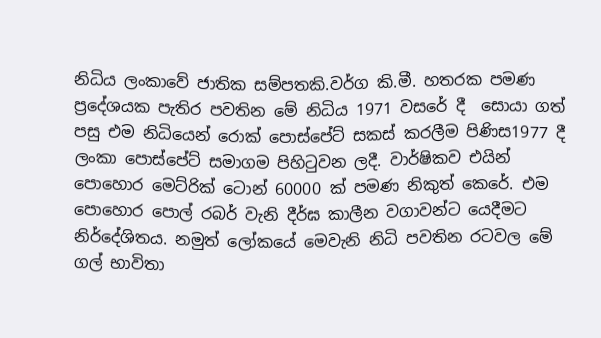නිධිය ලංකාවේ ජාතික සම්පතකි.වර්ග කි.මී. හතරක පමණ ප්‍රදේශයක පැතිර පවතින මේ නිධිය 1971 වසරේ දී  සොයා ගත් පසු එම නිධියෙන් රොක් පොස්පේට් සකස් කරලීම පිණිස1977 දී ලංකා පොස්පේට් සමාගම පිහිටුවන ලදී. වාර්ෂිකව එයින් පොහොර මෙට්රික් ටොන් 60000 ක් පමණ නිකුත් කෙරේ. එම පොහොර පොල් රබර් වැනි දීර්ඝ කාලීන වගාවන්ට යෙදීමට නිර්දේශිතය. නමුත් ලෝකයේ මෙවැනි නිධි පවතින රටවල මේ ගල් භාවිතා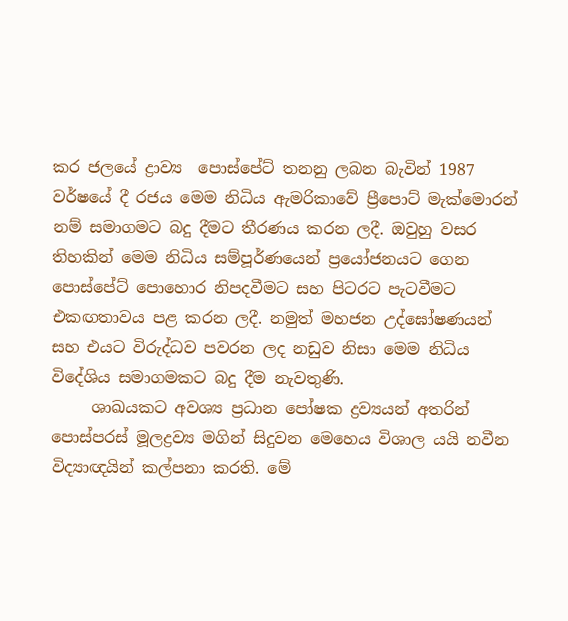කර ජලයේ ද්‍රාව්‍ය  පොස්පේට් තනනු ලබන බැවින් 1987 වර්ෂයේ දී රජය මෙම නිධිය ඇමරිකාවේ ප්‍රීපොට් මැක්මොරන් නම් සමාගමට බදු දීමට තීරණය කරන ලදී. ඔවුහු වසර තිහකින් මෙම නිධිය සම්පූර්ණයෙන් ප්‍රයෝජනයට ගෙන පොස්පේට් පොහොර නිපදවීමට සහ පිටරට පැටවීමට එකඟතාවය පළ කරන ලදී. නමුත් මහජන උද්ඝෝෂණයන් සහ එයට විරුද්ධව පවරන ලද නඩුව නිසා මෙම නිධිය විදේශිය සමාගමකට බදු දීම නැවතුණි.
     ශාඛයකට අවශ්‍ය ප්‍රධාන පෝෂක ද්‍රව්‍යයන් අතරින් පොස්පරස් මූලද්‍රව්‍ය මගින් සිදුවන මෙහෙය විශාල යයි නවීන විද්‍යාඥයින් කල්පනා කරති. මේ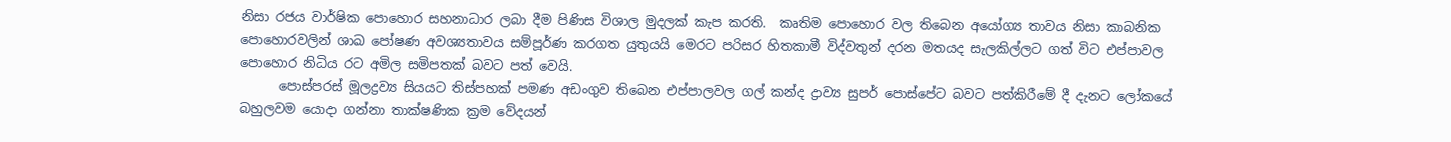නිසා රජය වාර්ෂික පොහොර සහනාධාර ලබා දීම පිණිස විශාල මුදලක් කැප කරති.  කෘතිම පොහොර වල තිබෙන අයෝග්‍ය තාවය නිසා කාබනික පොහොරවලින් ශාඛ පෝෂණ අවශ්‍යතාවය සම්පූර්ණ කරගත යුතුයයි මෙරට පරිසර හිතකාමී විද්වතුන් දරන මතයද සැලකිල්ලට ගත් විට එප්පාවල පොහොර නිධිය රට අමිල සමිපතක් බවට පත් වෙයි.
      පොස්පරස් මූලද්‍රව්‍ය සියයට තිස්පහක් පමණ අඩංගුව තිබෙන එප්පාලවල ගල් කන්ද ද්‍රාව්‍ය සුපර් පොස්පේට බවට පත්කිරීමේ දී දැනට ලෝකයේ බහුලවම යොදා ගන්නා තාක්ෂණික ක්‍රම වේදයන්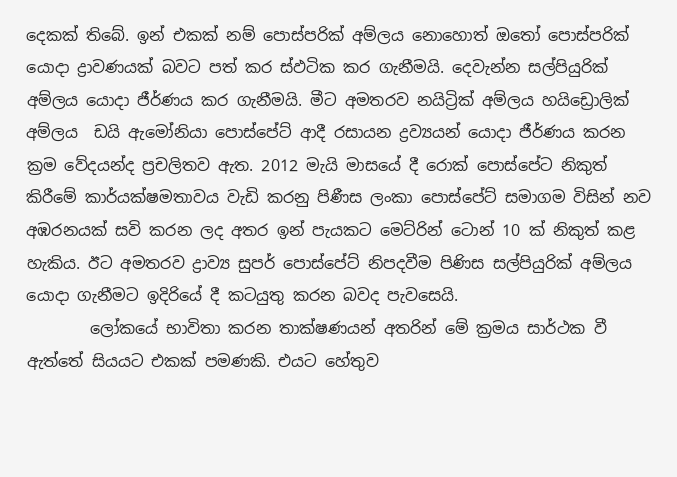දෙකක් තිබේ. ඉන් එකක් නම් පොස්පරික් අම්ලය නොහොත් ඔතෝ පොස්පරික් යොදා ද්‍රාවණයක් බවට පත් කර ස්ඵටික කර ගැනීමයි. දෙවැන්න සල්පියුරික් අම්ලය යොදා ජීර්ණය කර ගැනීමයි. මීට අමතරව නයිට්‍රික් අම්ලය හයිඩ්‍රොලික් අම්ලය  ඩයි ඇමෝනියා පොස්පේට් ආදී රසායන ද්‍රව්‍යයන් යොදා ජීර්ණය කරන ක්‍රම වේදයන්ද ප්‍රචලිතව ඇත. 2012 මැයි මාසයේ දී රොක් පොස්පේට නිකුත් කිරීමේ කාර්යක්ෂමතාවය වැඩි කරනු පිණීස ලංකා පොස්පේට් සමාගම විසින් නව අඹරනයක් සවි කරන ලද අතර ඉන් පැයකට මෙට්රින් ටොන් 10 ක් නිකුත් කළ හැකිය. ඊට අමතරව ද්‍රාව්‍ය සුපර් පොස්පේට් නිපදවීම පිණිස සල්පියුරික් අම්ලය යොදා ගැනීමට ඉදිරියේ දී කටයුතු කරන බවද පැවසෙයි.
        ලෝකයේ භාවිතා කරන තාක්ෂණයන් අතරින් මේ ක්‍රමය සාර්ථක වී ඇත්තේ සියයට එකක් පමණකි. එයට හේතුව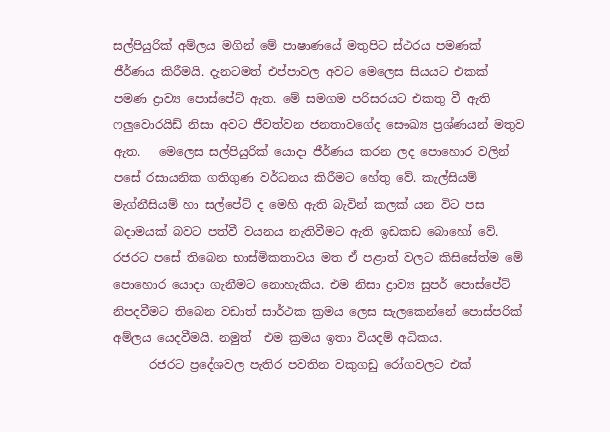සල්පියුරික් අම්ලය මගින් මේ පාෂාණයේ මතුපිට ස්ථරය පමණක් ජීර්ණය කිරීමයි. දැනටමත් එප්පාවල අවට මෙලෙස සියයට එකක් පමණ ද්‍රාව්‍ය පොස්පේට් ඇත. මේ සමගම පරිසරයට එකතු වී ඇති ෆලුවොරයිඩ් නිසා අවට ජීවත්වන ජනතාවගේද සෞඛ්‍ය ප්‍රශ්ණයන් මතුව ඇත.   මෙලෙස සල්පියුරික් යොදා ජීර්ණය කරන ලද පොහොර වලින් පසේ රසායනික ගතිගුණ වර්ධනය කිරීමට හේතු වේ. කැල්සියම් මැග්නීසියම් හා සල්පේට් ද මෙහි ඇති බැවින් කලක් යන විට පස  බදාමයක් බවට පත්වී වයනය නැතිවීමට ඇති ඉඩකඩ බොහෝ වේ. රජරට පසේ තිබෙන භාස්මිකතාවය මත ඒ පළාත් වලට කිසිසේත්ම මේ පොහොර යොදා ගැනීමට නොහැකිය. එම නිසා ද්‍රාව්‍ය සුපර් පොස්පේට් නිපදවීමට තිබෙන වඩාත් සාර්ථක ක්‍රමය ලෙස සැලකෙන්නේ පොස්පරික් අම්ලය යෙදවීමයි. නමුත්  එම ක්‍රමය ඉතා වියදම් අධිකය.
      රජරට ප්‍රදේශවල පැතිර පවතින වකුගඩු රෝගවලට එක්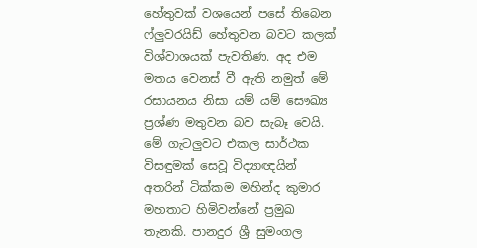හේතුවක් වශයෙන් පසේ තිබෙන ෆ්ලුවරයිඩ් හේතුවන බවට කලක් විශ්වාශයක් පැවතිණ. අද එම මතය වෙනස් වී ඇති නමුත් මේ රසායනය නිසා යම් යම් සෞඛ්‍ය ප්‍රශ්ණ මතුවන බව සැබෑ වෙයි. මේ ගැටලුවට එකල සාර්ථක විසඳුමක් සෙවූ විද්‍යාඥයින් අතරින් ටික්කම මහින්ද කුමාර මහතාට හිමිවන්නේ ප්‍රමුඛ තැනකි. පානදුර ශ්‍රී සුමංගල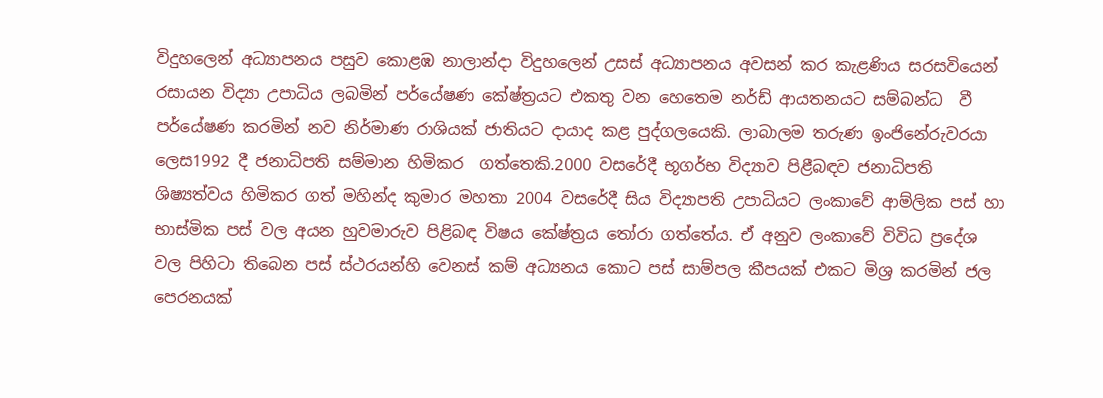විදුහලෙන් අධ්‍යාපනය පසුව කොළඹ නාලාන්දා විදුහලෙන් උසස් අධ්‍යාපනය අවසන් කර කැළණිය සරසවියෙන් රසායන විද්‍යා උපාධිය ලබමින් පර්යේෂණ කේෂ්ත්‍රයට එකතු වන හෙතෙම නර්ඩ් ආයතනයට සම්බන්ධ  වී පර්යේෂණ කරමින් නව නිර්මාණ රාශියක් ජාතියට දායාද කළ පුද්ගලයෙකි. ලාබාලම තරුණ ඉංජිනේරුවරයා ලෙස1992 දී ජනාධිපති සම්මාන හිමිකර  ගත්තෙකි.2000 වසරේදී භූගර්භ විද්‍යාව පිළීබඳව ජනාධිපති ශිෂ්‍යත්වය හිමිකර ගත් මහින්ද කුමාර මහතා 2004 වසරේදී සිය විද්‍යාපති උපාධියට ලංකාවේ ආම්ලික පස් හා භාස්මික පස් වල අයන හුවමාරුව පිළිබඳ විෂය කේෂ්ත්‍රය තෝරා ගත්තේය. ඒ අනුව ලංකාවේ විවිධ ප්‍රදේශ වල පිහිටා තිබෙන පස් ස්ථරයන්හි වෙනස් කම් අධ්‍යනය කොට පස් සාම්පල කීපයක් එකට මිශ්‍ර කරමින් ජල පෙරනයක්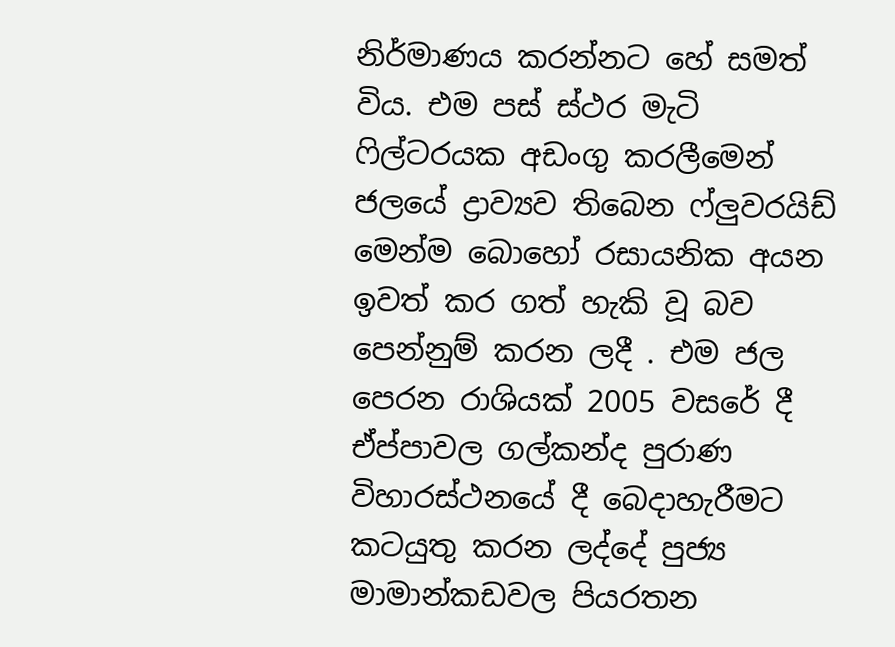නිර්මාණය කරන්නට හේ සමත් විය. එම පස් ස්ථර මැටි ෆිල්ටරයක අඩංගු කරලීමෙන් ජලයේ ද්‍රාව්‍යව තිබෙන ෆ්ලුවරයිඩ් මෙන්ම බොහෝ රසායනික අයන ඉවත් කර ගත් හැකි වූ බව පෙන්නුම් කරන ලදී . එම ජල පෙරන රාශියක් 2005 වසරේ දී ඒප්පාවල ගල්කන්ද පුරාණ විහාරස්ථනයේ දී බෙදාහැරීමට කටයුතු කරන ලද්දේ පුජ්‍ය මාමාන්කඩවල පියරතන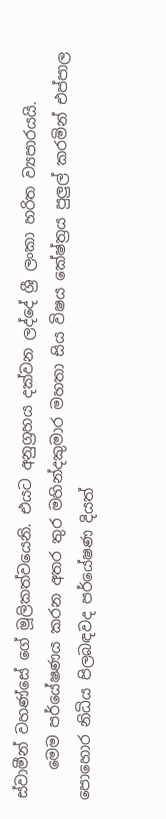ස්වාමීන් වහණ්සේ ගේ මූලිකත්වයෙනි. එයට අනුග්‍රහය දක්වන ලද්දේ ශ්‍රී ලංකා හරිත ව්‍යපාරයයි.
    මෙම පර්යේෂණය කරන අතර තුර මහින්දකුමාර මහතා සිය විෂය කේෂ්ත්‍රය පුලුල් කරමින් එප්පාල පොහොර නිධිය පිලබඳවද පර්යේෂණ දියත්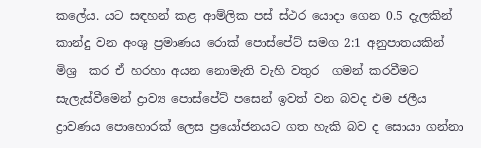කලේය. යට සඳහන් කළ ආම්ලික පස් ස්ථර යොදා ගෙන 0.5 දැලකින් කාන්දු වන අංශු ප්‍රමාණය රොක් පොස්පේට් සමග 2:1 අනුපාතයකින් මිශ්‍ර  කර ඒ හරහා අයන නොමැති වැහි වතුර  ගමන් කරවීමට සැලැස්වීමෙන් ද්‍රාව්‍ය පොස්පේට් පසෙන් ඉවත් වන බවද එම ජලීය ද්‍රාවණය පොහොරක් ලෙස ප්‍රයෝජනයට ගත හැකි බව ද සොයා ගන්නා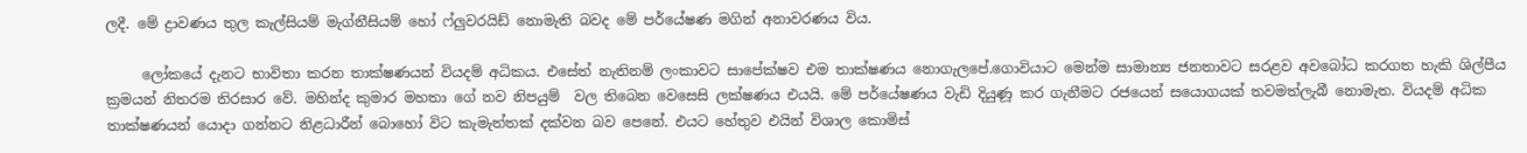ලදී. මේ ද්‍රාවණය තුල කැල්සියම් මැග්නීසියම් හෝ ෆ්ලුවරයිඩ් නොමැති බවද මේ පර්යේෂණ මගින් අනාවරණය විය.

     ලෝකයේ දැනට භාවිතා කරන තාක්ෂණයන් වියදම් අධිකය. එසේත් නැතිනම් ලංකාවට සාපේක්ෂව එම තාක්ෂණය නොගැලපේ.ගොවියාට මෙන්ම සාමාන්‍ය ජනතාවට සරළව අවබෝධ කරගත හැකි ශිල්පීය ක්‍රමයන් නිතරම තිරසාර වේ. මහින්ද කුමාර මහතා ගේ නව නිපයුම්  වල තිබෙන වෙසෙසි ලක්ෂණය එයයි. මේ පර්යේෂණය වැඩි දියුණූ කර ගැනීමට රජයෙන් සයොගයක් තවමත්ලැබී නොමැත. වියදම් අධික තාක්ෂණයන් යොදා ගන්නට නිළධාරීන් බොහෝ විට කැමැත්තක් දක්වන බව පෙනේ. එයට හේතුව එයින් විශාල කොමිස්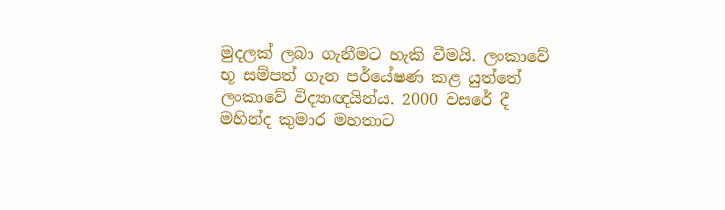මුදලක් ලබා ගැනීමට හැකි වීමයි. ලංකාවේ භූ සම්පත් ගැන පර්යේෂණ කළ යුත්තේ ලංකාවේ විද්‍යාඥයින්ය. 2000 වසරේ දී මහින්ද කුමාර මහතාට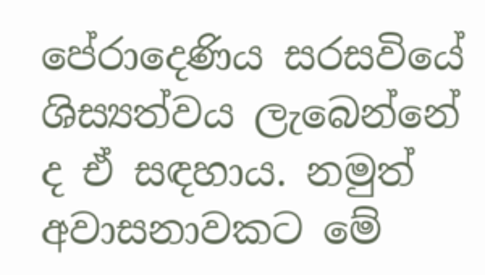පේරාදෙණිය සරසවියේ ශිස්‍යත්වය ලැබෙන්නේ ද ඒ සඳහාය. නමුත් අවාසනාවකට මේ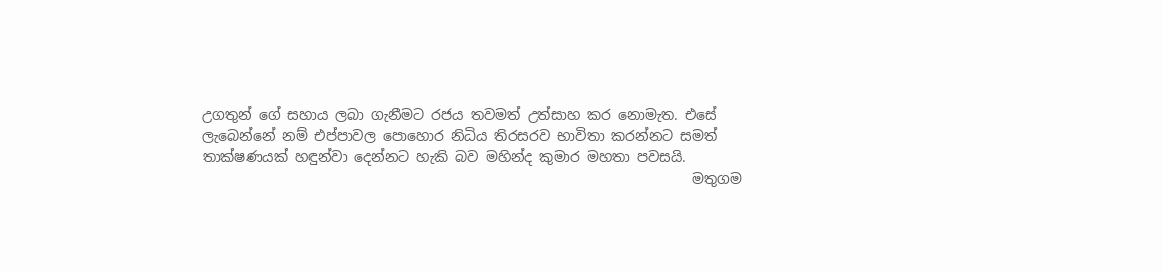උගතුන් ගේ සහාය ලබා ගැනීමට රජය තවමත් උත්සාහ කර නොමැත. එසේ ලැබෙන්නේ නම් එප්පාවල පොහොර නිධිය තිරසරව භාවිතා කරන්නට සමත් තාක්ෂණයක් හඳුන්වා දෙන්නට හැකි බව මහින්ද කුමාර මහතා පවසයි.
                                                                      මතුගම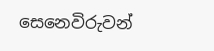සෙනෙවිරුවන්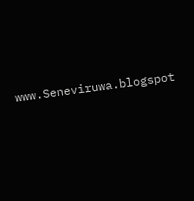www.Seneviruwa.blogspot